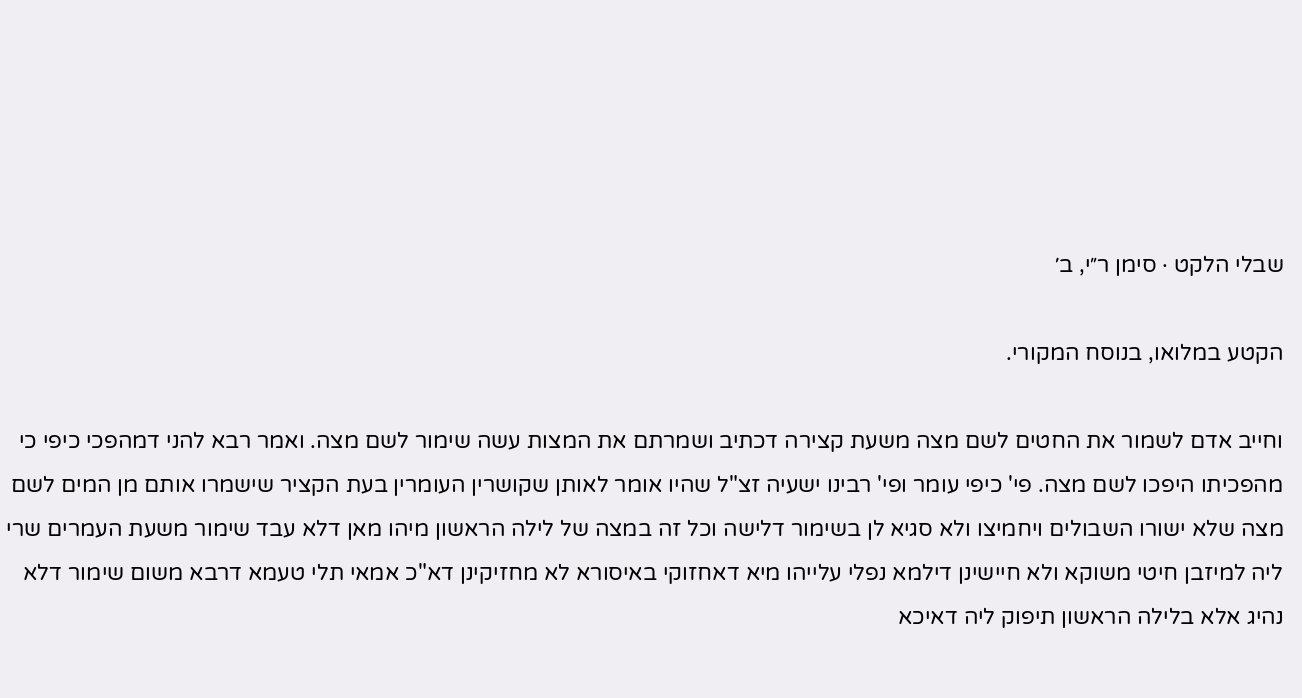שבלי הלקט · סימן ר״י, ב׳

הקטע במלואו, בנוסח המקורי.

וחייב אדם לשמור את החטים לשם מצה משעת קצירה דכתיב ושמרתם את המצות עשה שימור לשם מצה. ואמר רבא להני דמהפכי כיפי כי מהפכיתו היפכו לשם מצה. פי' כיפי עומר ופי' רבינו ישעיה זצ"ל שהיו אומר לאותן שקושרין העומרין בעת הקציר שישמרו אותם מן המים לשם מצה שלא ישורו השבולים ויחמיצו ולא סגיא לן בשימור דלישה וכל זה במצה של לילה הראשון מיהו מאן דלא עבד שימור משעת העמרים שרי ליה למיזבן חיטי משוקא ולא חיישינן דילמא נפלי עלייהו מיא דאחזוקי באיסורא לא מחזיקינן דא"כ אמאי תלי טעמא דרבא משום שימור דלא נהיג אלא בלילה הראשון תיפוק ליה דאיכא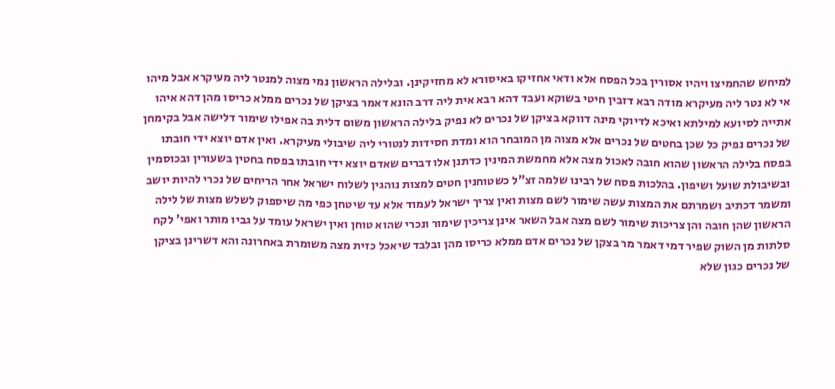למיחש שהחמיצו ויהיו אסורין בכל הפסח אלא ודאי אחזיקו באיסורא לא מחזיקינן. ובלילה הראשון נמי מצוה למנטר ליה מעיקרא אבל מיהו אי לא נטר ליה מעיקרא מודה רבא דזבין חיטי בשוקא ועבד דהא רבא אית ליה דרב הונא דאמר בציקן של נכרים ממלא כריסו מהן דהא איהו אתייה לסיועא למילתא ואיכא לדיוקי מינה דווקא בציקן של נכרים לא נפיק בלילה הראשון משום דלית בה אפילו שימור דלישה אבל בקימחן של נכרים נפיק כל שכן בחטים של נכרים אלא מצוה מן המובחר הוא ומדת חסידות לנטורי ליה שיבולי מעיקרא. ואין אדם יוצא ידי חובתו בפסח בלילה הראשון שהוא חובה לאכול מצה אלא מחמשת המינין כדתנן אלו דברים שאדם יוצא ידי חובתו בפסח בחטין בשעורין ובכוסמין ובשיבולת שועל ושיפון. בהלכות פסח של רבינו שלמה זצ"ל כשטוחנין חטים למצות נוהגין לשלוח ישראל אחר הריחים של נכרי להיות יושב ומשמר דכתיב ושמרתם את המצות עשה שימור לשם מצות ואין צריך ישראל לעמוד אלא עד שיטחן כפי מה שיספוק לשלש מצות של לילה הראשון שהן חובה והן צריכות שימור לשם מצה אבל השאר אינן צריכין שימור ונכרי שהוא טוחן ואין ישראל עומד על גביו מותר ואפי' לקח סלתות מן השוק שפיר דמי דאמר מר בצקן של נכרים אדם ממלא כריסו מהן ובלבד שיאכל כזית מצה משומרת באחרונה והא דשרינן בציקן של נכרים כגון שלא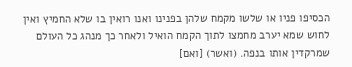הכסיפו פניו או שלשו מקמח שלהן בפנינו ואנו רואין בו שלא החמיץ ואין לחוש שמא יערב מחמצו לתוך הקמח הואיל ולאחר כך מנהג כל העולם שמרקדין אותו בנפה. (ואשר) [ואם]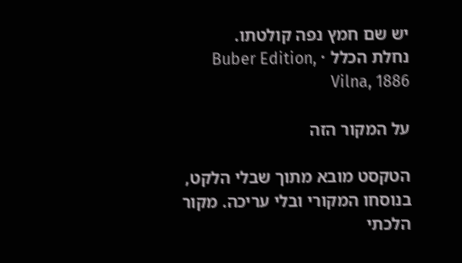יש שם חמץ נפה קולטתו.
נחלת הכלל · Buber Edition, Vilna, 1886

על המקור הזה

הטקסט מובא מתוך שבלי הלקט, בנוסחו המקורי ובלי עריכה. מקור הלכתי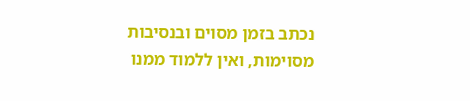נכתב בזמן מסוים ובנסיבות מסוימות, ואין ללמוד ממנו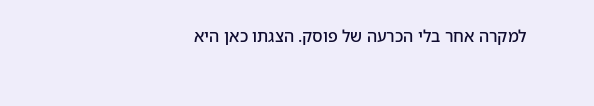למקרה אחר בלי הכרעה של פוסק. הצגתו כאן היא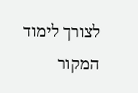לצורך לימוד המקור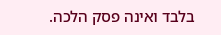בלבד ואינה פסק הלכה.